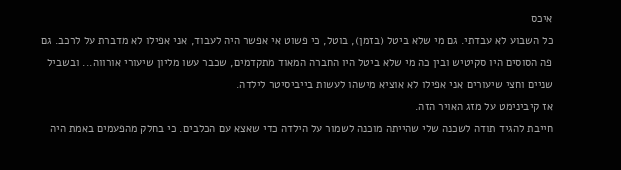איכס
כל השבוע לא עבדתי. גם מי שלא ביטל (בזמן), בוטל, כי פשוט אי אפשר היה לעבוד, אני אפילו לא מדברת על לרכב. גם פה הסוסים היו סקיטיש ובין כה מי שלא ביטל היו החברה המאוד מתקדמים, שכבר עשו מליון שיעורי אורווה... ובשביל שניים וחצי שיעורים אני אפילו לא אוציא מישהו לעשות בייביסיטר לילדה.
אז קיבינימט על מזג האויר הזה.
חייבת להגיד תודה לשכנה שלי שהייתה מוכנה לשמור על הילדה כדי שאצא עם הכלבים. כי בחלק מהפעמים באמת היה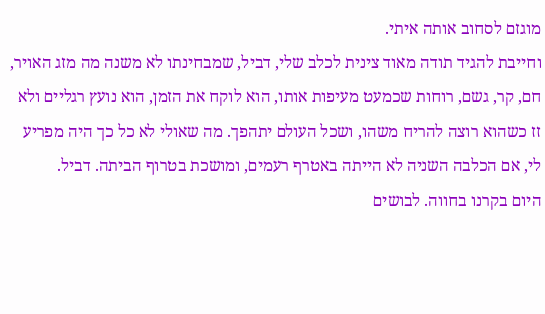מוגזם לסחוב אותה איתי.
וחייבת להגיד תודה מאוד צינית לכלב שלי, דביל, שמבחינתו לא משנה מה מזג האויר, חם, קר, גשם, רוחות שכמעט מעיפות אותו, הוא לוקח את הזמן, הוא נועץ רגליים ולא זז כשהוא רוצה להריח משהו, ושכל העולם יתהפך. מה שאולי לא כל כך היה מפריע לי, אם הכלבה השניה לא הייתה באטרף רעמים, ומושכת בטרוף הביתה. דביל.
היום בקרנו בחווה. לבושים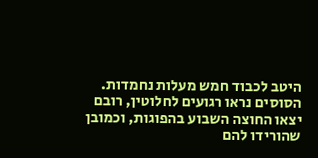היטב לכבוד חמש מעלות נחמדות.
הסוסים נראו רגועים לחלוטין, רובם יצאו החוצה השבוע בהפוגות, וכמובן שהורידו להם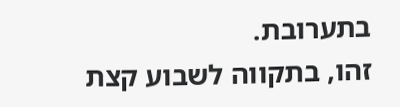בתערובת.
זהו, בתקווה לשבוע קצת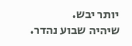יותר יבש.
שיהיה שבוע נהדר.